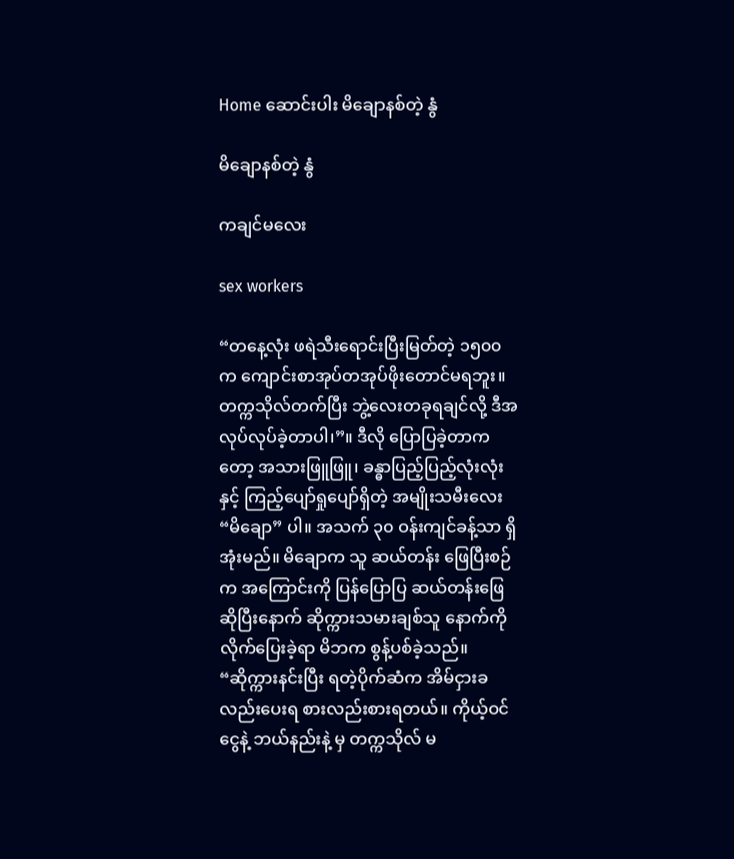Home ဆောင်းပါး မိချောနစ်တဲ့ နွံ

မိချောနစ်တဲ့ နွံ

ကချင်မလေး

sex workers

“တနေ့လုံး ဖရဲသီးရောင်းပြီးမြတ်တဲ့ ၁၅၀၀က ကျောင်းစာအုပ်တအုပ်ဖိုးတောင်မရဘူး။ တက္ကသိုလ်တက်ပြီး ဘွဲ့လေးတခုရချင်လို့ ဒီအလုပ်လုပ်ခဲ့တာပါ၊”။ ဒီလို ပြောပြခဲ့တာကတော့ အသားဖြူဖြူ၊ ခန္ဓာပြည့်ပြည့်လုံးလုံးနှင့် ကြည့်ပျော်ရှုပျော်ရှိတဲ့ အမျိုးသမီးလေး “မိချော” ပါ။ အသက် ၃၀ ဝန်းကျင်ခန့်သာ ရှိအုံးမည်။ မိချောက သူ ဆယ်တန်း ဖြေပြီးစဉ်က အကြောင်းကို ပြန်ပြောပြ ဆယ်တန်းဖြေဆိုပြီးနောက် ဆိုက္ကားသမားချစ်သူ နောက်ကိုလိုက်ပြေးခဲ့ရာ မိဘက စွန့်ပစ်ခဲ့သည်။ “ဆိုက္ကားနင်းပြီး ရတဲ့ပိုက်ဆံက အိမ်ငှားခလည်းပေးရ စားလည်းစားရတယ်။ ကိုယ့်ဝင်ငွေနဲ့ ဘယ်နည်းနဲ့ မှ တက္ကသိုလ် မ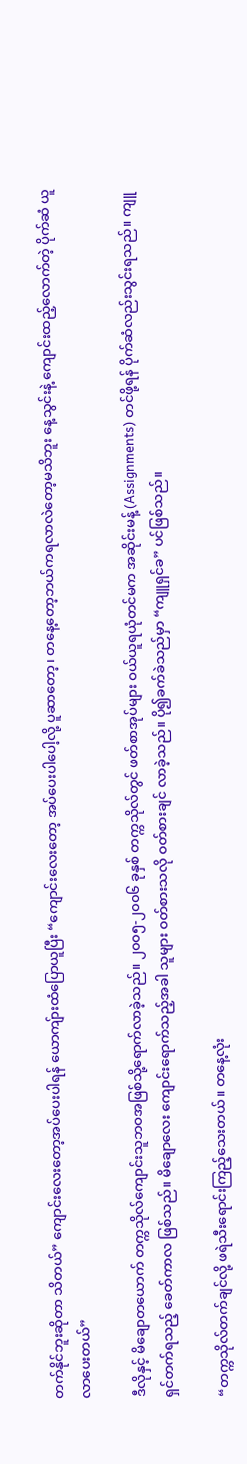တက်နိုင်ဘူးဆိုတာ သိတယ်” ကျောင်းလေးတော့အပ်ပေးပါရန် ယောကျ်ားထံပြောယူပြီး “ကျောင်းလေးတော့ အပ်ပေးပါပေါ့လို့ ပူဆာတော့၊ တနေ့တော့ဘယ်ကရလာလဲတော့မသိဘူး နေ့သွင်းနဲ့ ကျောင်းထည့်လောက်တဲ့ ပိုက်ဆံ ယူလာပေးတယ်”

ဒီလိုနှင့် မိချောတယောက် တက္ကသိုလ်ကျောင်းသူဘဝအဖြစ်သို့ရောက်လာခဲ့သည်။ ၂၀၀၅-၂၀၀၆ ခုနှစ် တက္ကသိုလ်တွင် ဖတ်စာအုပ်များ ဝယ်ယူရယုံတင်မက အဆိုင်းမန့် (Assignments) တင်ဖို့ရန် ပိုက်ဆံလည်းသွင်းရသည်။ ကျူရှင်တက်ရသည့် ခေတ်ကာလ ဖြစ်သည်။ မိချောလေး ကျောင်းရောက်သည့်အခါ သူများ ဝတ်စားသလို ဝတ်စားချင် လာခဲ့သည်။ ပို၍ခက်ခဲသည်မှာ “ကျူရှင်ခ” ပင်ဖြစ်သည်။

“တက္ကသိုလ်တက်ချင်လို့ ဖရဲသီးရောင်းကြည့်သေးတယ်။ တနေ့လုံး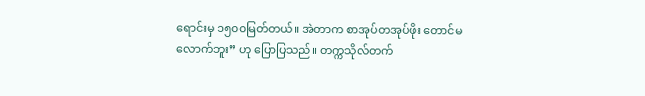ရောင်းမှ ၁၅၀၀မြတ်တယ်။ အဲတာက စာအုပ်တအုပ်ဖိုး တောင်မလောက်ဘူး” ဟု ပြောပြသည်။ တက္ကသိုလ်တက်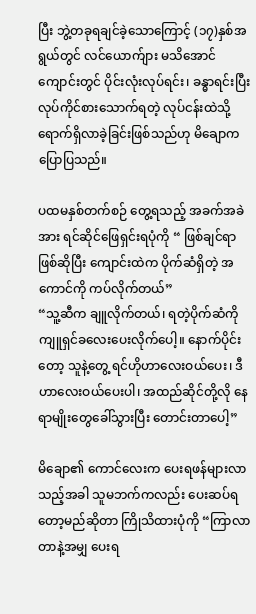ပြီး ဘွဲ့တခုရချင်ခဲ့သောကြောင့် (၁၇)နှစ်အရွယ်တွင် လင်ယောက်ျား မသိအောင် ကျောင်းတွင် ပိုင်းလုံးလုပ်ရင်း၊ ခန္ဓာရင်းပြီး လုပ်ကိုင်စားသောက်ရတဲ့ လုပ်ငန်းထဲသို့ ရောက်ရှိလာခဲ့ခြင်းဖြစ်သည်ဟု မိချောက ပြောပြသည်။

ပထမနှစ်တက်စဉ် တွေ့ရသည့် အခက်အခဲအား ရင်ဆိုင်ဖြေရှင်းရပုံကို “ ဖြစ်ချင်ရာဖြစ်ဆိုပြီး ကျောင်းထဲက ပိုက်ဆံရှိတဲ့ အကောင်ကို ကပ်လိုက်တယ်”
“သူ့ဆီက ချူလိုက်တယ်၊ ရတဲ့ပိုက်ဆံကို ကျူရှင်ခလေးပေးလိုက်ပေါ့။ နောက်ပိုင်းတော့ သူနဲ့တွေ့ ရင်ဟိုဟာလေးဝယ်ပေး၊ ဒီဟာလေးဝယ်ပေးပါ၊ အထည်ဆိုင်တို့လို နေရာမျိုးတွေခေါ်သွားပြီး တောင်းတာပေါ့”

မိချော၏ ကောင်လေးက ပေးရဖန်များလာသည့်အခါ သူမဘက်ကလည်း ပေးဆပ်ရတော့မည်ဆိုတာ ကြိုသိထားပုံကို “ကြာလာတာနဲ့အမျှ ပေးရ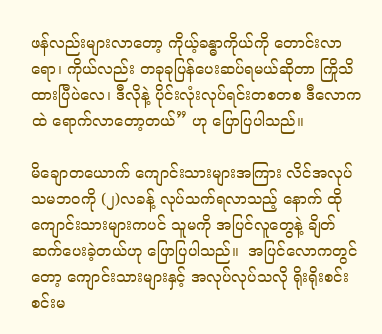ဖန်လည်းများလာတော့ ကိုယ့်ခန္ဓာကိုယ်ကို တောင်းလာရော၊ ကိုယ်လည်း တခုခုပြန်ပေးဆပ်ရမယ်ဆိုတာ ကြိုသိထားပြီပဲလေ၊ ဒီလိုနဲ့ ပိုင်းလုံးလုပ်ရင်းတစတစ ဒီလောကထဲ ရောက်လာတော့တယ်” ဟု ပြောပြပါသည်။

မိချောတယောက် ကျောင်းသားများအကြား လိင်အလုပ်သမဘဝကို (၂)လခန့် လုပ်သက်ရလာသည့် နောက် ထိုကျောင်းသားများကပင် သူမကို အပြင်လူတွေနဲ့ ချိတ်ဆက်ပေးခဲ့တယ်ဟု ပြောပြပါသည်။  အပြင်လောကတွင်တော့ ကျောင်းသားများနှင့် အလုပ်လုပ်သလို ရိုးရိုးစင်းစင်းမ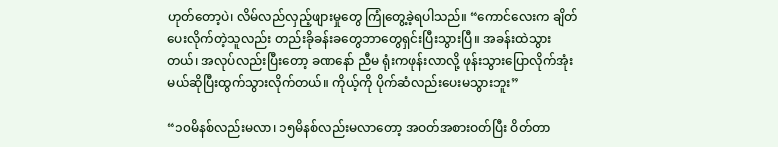ဟုတ်တော့ပဲ၊ လိမ်လည်လှည့်ဖျားမှုတွေ ကြုံတွေ့ခဲ့ရပါသည်။ “ကောင်လေးက ချိတ်ပေးလိုက်တဲ့သူလည်း တည်းခိုခန်းခတွေဘာတွေရှင်းပြီးသွားပြီ။ အခန်းထဲသွားတယ်၊ အလုပ်လည်းပြီးတော့ ခဏနော် ညီမ ရုံးကဖုန်းလာလို့ ဖုန်းသွားပြောလိုက်အုံး မယ်ဆိုပြီးထွက်သွားလိုက်တယ်။ ကိုယ့်ကို ပိုက်ဆံလည်းပေးမသွားဘူး”

“၁၀မိနစ်လည်းမလာ၊ ၁၅မိနစ်လည်းမလာတော့ အဝတ်အစားဝတ်ပြီး ဝိတ်တာ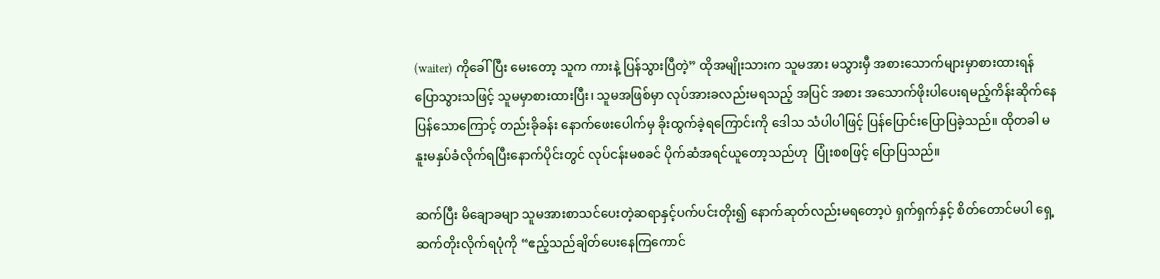(waiter) ကိုခေါ်ပြီး မေးတော့ သူက ကားနဲ့ ပြန်သွားပြီတဲ့” ထိုအမျိုးသားက သူမအား မသွားမှီ အစားသောက်များမှာစားထားရန် ပြောသွားသဖြင့် သူမမှာစားထားပြီး၊ သူမအဖြစ်မှာ လုပ်အားခလည်းမရသည့် အပြင် အစား အသောက်ဖိုးပါပေးရမည့်ကိန်းဆိုက်နေပြန်သောကြောင့် တည်းခိုခန်း နောက်ဖေးပေါက်မှ ခိုးထွက်ခဲ့ရကြောင်းကို ဒေါသ သံပါပါဖြင့် ပြန်ပြောင်းပြောပြခဲ့သည်။ ထိုတခါ မနူးမနှပ်ခံလိုက်ရပြီးနောက်ပိုင်းတွင် လုပ်ငန်းမစခင် ပိုက်ဆံအရင်ယူတော့သည်ဟု  ပြုံးစစဖြင့် ပြောပြသည်။

ဆက်ပြီး မိချောခမျာ သူမအားစာသင်ပေးတဲ့ဆရာနှင့်ပက်ပင်းတိုး၍ နောက်ဆုတ်လည်းမရတော့ပဲ ရှက်ရှက်နှင့် စိတ်တောင်မပါ ရှေ့ဆက်တိုးလိုက်ရပုံကို “ဧည့်သည်ချိတ်ပေးနေကြကောင်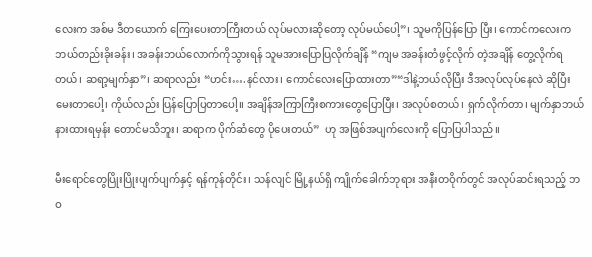လေးက အစ်မ ဒီတယောက် ကြေးပေးတာကြီးတယ် လုပ်မလားဆိုတော့ လုပ်မယ်ပေါ့”၊ သူမကိုပြန်ပြော ပြီး၊ ကောင်ကလေးက ဘယ်တည်းခိုးခန်း၊ အခန်းဘယ်လောက်ကိုသွားရန် သူမအားပြောပြလိုက်ချိန် “ကျမ အခန်းတံဖွင့်လိုက် တဲ့အချိန် တွေ့လိုက်ရတယ်၊ ဆရာ့မျက်နှာ”၊ ဆရာလည်း “ဟင်း….နင်လား၊ ကောင်လေးပြောထားတာ”“ဒါနဲ့ဘယ်လိုပြီး ဒီအလုပ်လုပ်နေလဲ ဆိုပြီး မေးတာပေါ့၊ ကိုယ်လည်း ပြန်ပြောပြတာပေါ့။ အချိန်အကြာကြီးစကားတွေပြောပြီး၊ အလုပ်စတယ်၊ ရှက်လိုက်တာ၊ မျက်နှာဘယ်နားထားရမှန်း တောင်မသိဘူး၊ ဆရာက ပိုက်ဆံတွေ ပိုပေးတယ်”  ဟု အဖြစ်အပျက်လေးကို ပြောပြပါသည်။

မီးရောင်တွေပြိုးပြိုးပျက်ပျက်နှင့် ရန်ကုန်တိုင်း၊ သန်လျင် မြို့နယ်ရှိ ကျိုက်ခေါက်ဘုရား အနီးတဝိုက်တွင် အလုပ်ဆင်းရသည့် ဘဝ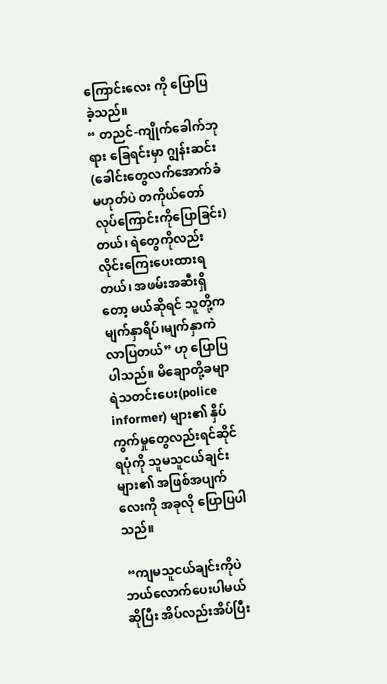ကြောင်းလေး ကို ပြောပြခဲ့သည်။
“ တညင်-ကျိုက်ခေါက်ဘုရား ခြေရင်းမှာ ဂျွန်းဆင်း(ခေါင်းတွေလက်အောက်ခံမဟုတ်ပဲ တကိုယ်တော် လုပ်ကြောင်းကိုပြောခြင်း)တယ်၊ ရဲတွေကိုလည်း လိုင်းကြေးပေးထားရတယ်၊ အဖမ်းအဆီးရှိတော့ မယ်ဆိုရင် သူတို့က မျက်နှာရိပ်၊မျက်နှာကဲ လာပြတယ်” ဟု ပြောပြပါသည်။ မိချောတို့ခမျာ ရဲသတင်းပေး(police informer) များ၏ နှိပ်ကွက်မှုတွေလည်းရင်ဆိုင်ရပုံကို သူမသူငယ်ချင်းများ၏ အဖြစ်အပျက်လေးကို အခုလို ပြောပြပါသည်။

 “ကျမသူငယ်ချင်းကိုပဲ ဘယ်လောက်ပေးပါမယ်ဆိုပြီး အိပ်လည်းအိပ်ပြီး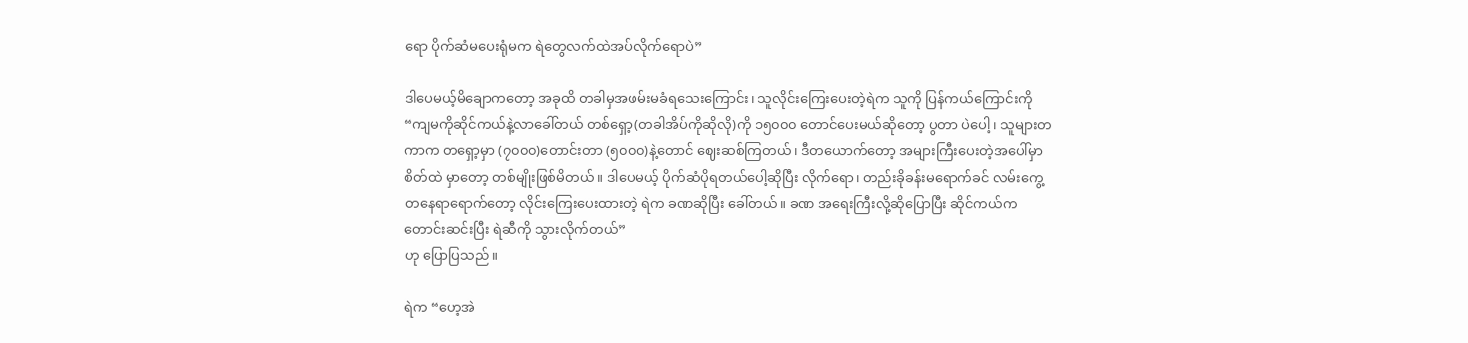ရော ပိုက်ဆံမပေးရုံမက ရဲတွေလက်ထဲအပ်လိုက်ရောပဲ”

ဒါပေမယ့်မိချောကတော့ အခုထိ တခါမှအဖမ်းမခံရသေးကြောင်း၊ သူလိုင်းကြေးပေးတဲ့ရဲက သူကို ပြန်ကယ်ကြောင်းကို “ကျမကိုဆိုင်ကယ်နဲ့လာခေါ်တယ် တစ်ရှော့(တခါအိပ်ကိုဆိုလို)ကို ၁၅၀၀၀ တောင်ပေးမယ်ဆိုတော့ ပွတာ ပဲပေါ့၊ သူများတကာက တရှော့မှာ (၇၀၀၀)တောင်းတာ (၅၀၀၀)နဲ့တောင် ဈေးဆစ်ကြတယ်၊ ဒီတယောက်တော့ အများကြီးပေးတဲ့အပေါ်မှာ စိတ်ထဲ မှာတော့ တစ်မျိုးဖြစ်မိတယ်။ ဒါပေမယ့် ပိုက်ဆံပိုရတယ်ပေါ့ဆိုပြီး လိုက်ရော၊ တည်းခိုခန်းမရောက်ခင် လမ်းကွေ့တနေရာရောက်တော့ လိုင်းကြေးပေးထားတဲ့ ရဲက ခဏဆိုပြီး ခေါ်တယ်။ ခဏ အရေးကြီးလို့ဆိုပြောပြီး ဆိုင်ကယ်က တောင်းဆင်းပြီး ရဲဆီကို သွားလိုက်တယ်”
ဟု ပြောပြသည်။

ရဲက “ဟေ့အဲ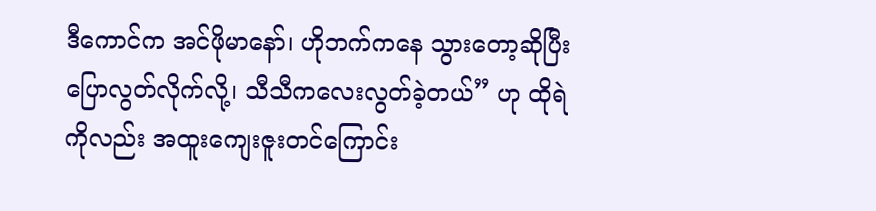ဒီကောင်က အင်ဖိုမာနော်၊ ဟိုဘက်ကနေ သွားတော့ဆိုပြီးပြောလွတ်လိုက်လို့၊ သီသီကလေးလွတ်ခဲ့တယ်” ဟု ထိုရဲကိုလည်း အထူးကျေးဇူးတင်ကြောင်း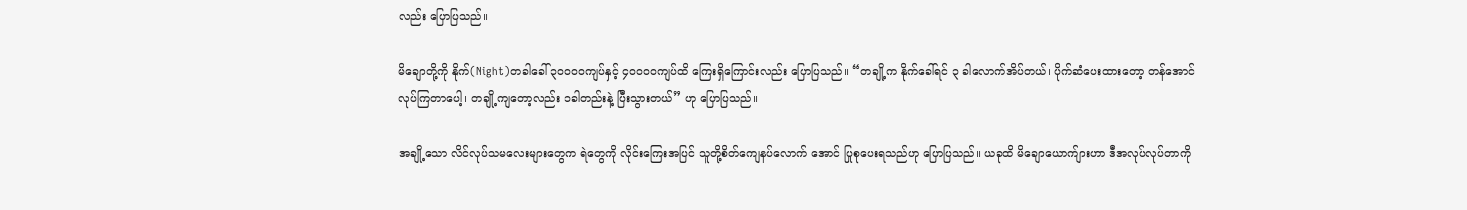လည်း ပြောပြသည်။

မိချောတို့ကို နိုက်(Night)တခါခေါ် ၃၀၀၀၀ကျပ်နှင့် ၄၀၀၀၀ကျပ်ထိ ကြေးရှိကြောင်းလည်း ပြောပြသည်။ “တချို့က နိုက်ခေါ်ရင် ၃ ခါလောက်အိပ်တယ်၊ ပိုက်ဆံပေးထားတော့ တန်အောင်လုပ်ကြတာပေါ့၊ တချို့ကျတော့လည်း ၁ခါတည်းနဲ့ ပြီးသွားတယ်” ဟု ပြောပြသည်။

အချို့သော လိင်လုပ်သမလေးများတွေက ရဲတွေကို လိုင်းကြေးအပြင် သူတို့စိတ်ကျေနပ်လောက် အောင် ပြုစုပေးရသည်ဟု ပြောပြသည်။ ယခုထိ မိချောယောက်ျားဟာ ဒီအလုပ်လုပ်တာကို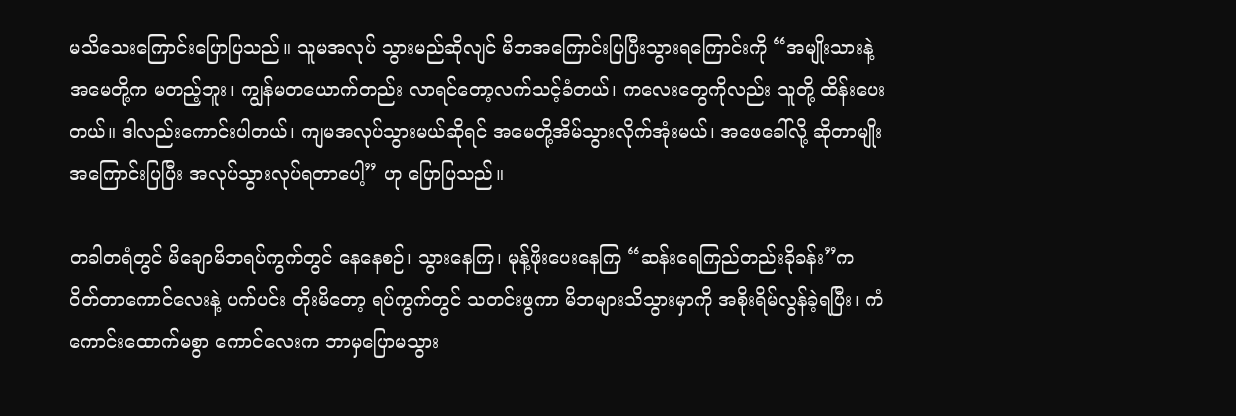မသိသေးကြောင်းပြောပြသည်။ သူမအလုပ် သွားမည်ဆိုလျင် မိဘအကြောင်းပြပြီးသွားရကြောင်းကို “အမျိုးသားနဲ့ အမေတို့က မတည့်ဘူး၊ ကျွန်မတယောက်တည်း လာရင်တော့လက်သင့်ခံတယ်၊ ကလေးတွေကိုလည်း သူတို့ ထိန်းပေးတယ်။ ဒါလည်းကောင်းပါတယ်၊ ကျမအလုပ်သွားမယ်ဆိုရင် အမေတို့အိမ်သွားလိုက်အုံးမယ်၊ အဖေခေါ်လို့ ဆိုတာမျိုးအကြောင်းပြပြီး အလုပ်သွားလုပ်ရတာပေါ့” ဟု ပြောပြသည်။

တခါတရံတွင် မိချောမိဘရပ်ကွက်တွင် နေနေစဉ်၊ သွားနေကြ၊ မုန့်ဖိုးပေးနေကြ “ဆန်းရေကြည်တည်းခိုခန်း”က ဝိတ်တာကောင်လေးနဲ့ ပက်ပင်း တိုးမိတော့ ရပ်ကွက်တွင် သတင်းဖွကာ မိဘများသိသွားမှာကို အစိုးရိမ်လွန်ခဲ့ရပြီး၊ ကံကောင်းထောက်မစွာ ကောင်လေးက ဘာမှပြောမသွား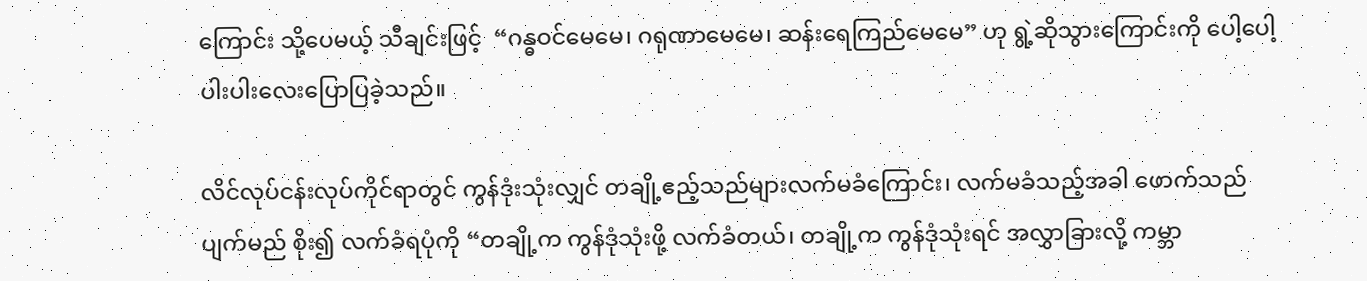ကြောင်း သို့ပေမယ့် သီချင်းဖြင့်  “ဂန္ဓဝင်မေမေ၊ ဂရုဏာမေမေ၊ ဆန်းရေကြည်မေမေ” ဟု ရွဲ့ဆိုသွားကြောင်းကို ပေါ့ပေါ့ပါးပါးလေးပြောပြခဲ့သည်။

လိင်လုပ်ငန်းလုပ်ကိုင်ရာတွင် ကွန်ဒုံးသုံးလျှင် တချို့ဧည့်သည်များလက်မခံကြောင်း၊ လက်မခံသည့်အခါ ဖောက်သည်ပျက်မည် စိုး၍ လက်ခံရပုံကို “တချို့က ကွန်ဒုံသုံးဖို့ လက်ခံတယ်၊ တချို့က ကွန်ဒုံသုံးရင် အလွှာခြားလို့ ကမ္ဘာ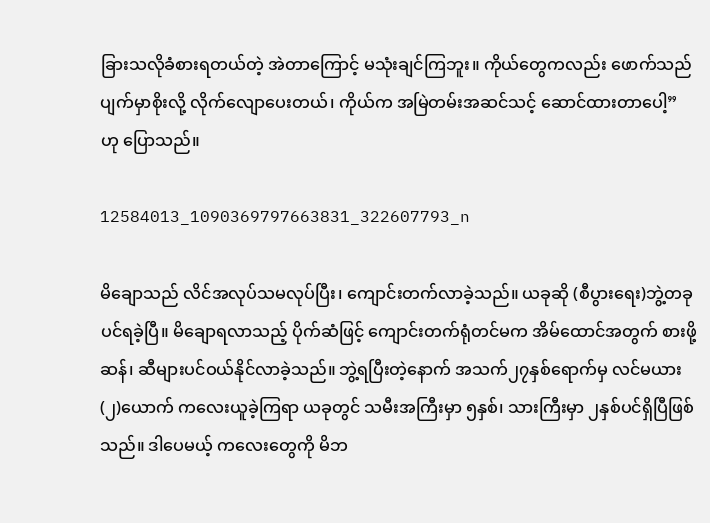ခြားသလိုခံစားရတယ်တဲ့ အဲတာကြောင့် မသုံးချင်ကြဘူး။ ကိုယ်တွေကလည်း ဖောက်သည် ပျက်မှာစိုးလို့ လိုက်လျောပေးတယ်၊ ကိုယ်က အမြဲတမ်းအဆင်သင့် ဆောင်ထားတာပေါ့”
ဟု ပြောသည်။

12584013_1090369797663831_322607793_n

မိချောသည် လိင်အလုပ်သမလုပ်ပြီး၊ ကျောင်းတက်လာခဲ့သည်။ ယခုဆို (စီပွားရေး)ဘွဲ့တခုပင်ရခဲ့ပြီ။ မိချောရလာသည့် ပိုက်ဆံဖြင့် ကျောင်းတက်ရုံတင်မက အိမ်ထောင်အတွက် စားဖို့ ဆန်၊ ဆီများပင်ဝယ်နိုင်လာခဲ့သည်။ ဘွဲ့ရပြီးတဲ့နောက် အသက်၂၇နှစ်ရောက်မှ လင်မယား (၂)ယောက် ကလေးယူခဲ့ကြရာ ယခုတွင် သမီးအကြီးမှာ ၅နှစ်၊ သားကြီးမှာ ၂နှစ်ပင်ရှိပြီဖြစ်သည်။ ဒါပေမယ့် ကလေးတွေကို မိဘ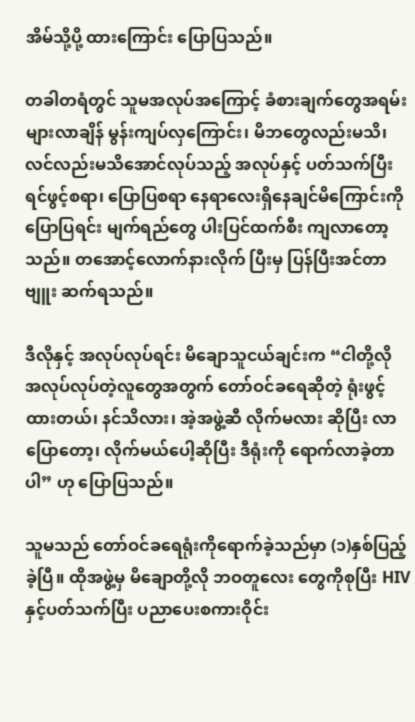အိမ်သို့ပို့ ထားကြောင်း ပြောပြသည်။

တခါတရံတွင် သူမအလုပ်အကြောင့် ခံစားချက်တွေအရမ်းများလာချိန် မွန်းကျပ်လှကြောင်း၊ မိဘတွေလည်းမသိ၊ လင်လည်းမသိအောင်လုပ်သည့် အလုပ်နှင့် ပတ်သက်ပြီး ရင်ဖွင့်စရာ၊ ပြောပြစရာ နေရာလေးရှိနေချင်မိကြောင်းကို ပြောပြရင်း မျက်ရည်တွေ ပါးပြင်ထက်စီး ကျလာတော့သည်။ တအောင့်လောက်နားလိုက် ပြီးမှ ပြန်ပြီးအင်တာဗျူး ဆက်ရသည်။

ဒီလိုနှင့် အလုပ်လုပ်ရင်း မိချောသူငယ်ချင်းက “ငါတို့လို အလုပ်လုပ်တဲ့လူတွေအတွက် တော်ဝင်ခရေဆိုတဲ့ ရုံးဖွင့်ထားတယ်၊ နင်သိလား၊ အဲ့အဖွဲ့ဆီ လိုက်မလား ဆိုပြီး လာပြောတော့၊ လိုက်မယ်ပေါ့ဆိုပြီး ဒီရုံးကို ရောက်လာခဲ့တာပါ” ဟု ပြောပြသည်။

သူမသည် တော်ဝင်ခရေရုံးကိုရောက်ခဲ့သည်မှာ (၁)နှစ်ပြည့်ခဲ့ပြီ။ ထိုအဖွဲ့မှ မိချောတို့လို ဘဝတူလေး တွေကိုစုပြီး HIV နှင့်ပတ်သက်ပြီး ပညာပေးစကားဝိုင်း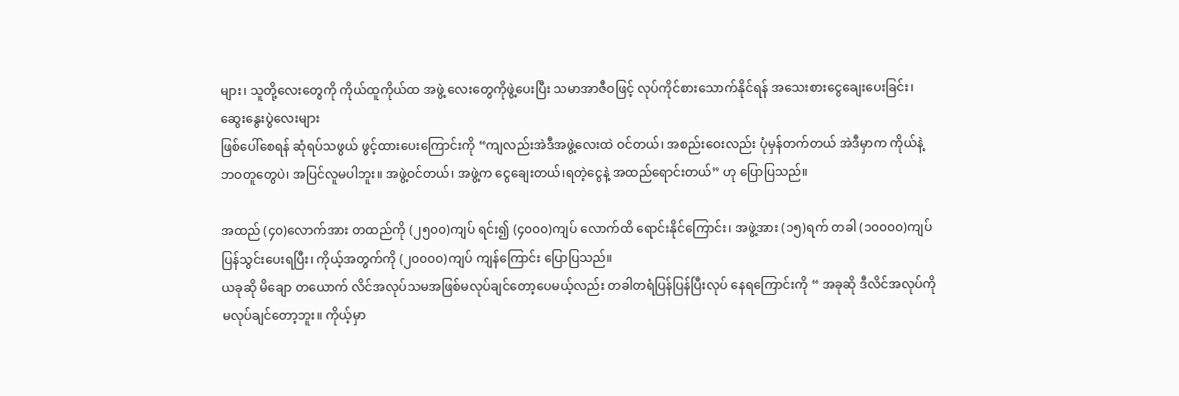များ၊ သူတို့လေးတွေကို ကိုယ်ထူကိုယ်ထ အဖွဲ့ လေးတွေကိုဖွဲ့ပေးပြီး သမာအာဇီဝဖြင့် လုပ်ကိုင်စားသောက်နိုင်ရန် အသေးစားငွေချေးပေးခြင်း၊ ဆွေးနွေးပွဲလေးများ
ဖြစ်ပေါ်စေရန် ဆုံရပ်သဖွယ် ဖွင့်ထားပေးကြောင်းကို “ကျလည်းအဲဒီအဖွဲ့လေးထဲ ဝင်တယ်၊ အစည်းဝေးလည်း ပုံမှန်တက်တယ် အဲဒီမှာက ကိုယ်နဲ့ဘဝတူတွေပဲ၊ အပြင်လူမပါဘူး။ အဖွဲ့ဝင်တယ်၊ အဖွဲ့က ငွေချေးတယ်၊ရတဲ့ငွေနဲ့ အထည်ရောင်းတယ်” ဟု ပြောပြသည်။

အထည် (၄၀)လောက်အား တထည်ကို (၂၅၀၀)ကျပ် ရင်း၍ (၄၀၀၀)ကျပ် လောက်ထိ ရောင်းနိုင်ကြောင်း၊ အဖွဲ့အား (၁၅)ရက် တခါ (၁၀၀၀၀)ကျပ် ပြန်သွင်းပေးရပြီး၊ ကိုယ့်အတွက်ကို (၂၀၀၀၀)ကျပ် ကျန်ကြောင်း ပြောပြသည်။
ယခုဆို မိချော တယောက် လိင်အလုပ်သမအဖြစ်မလုပ်ချင်တော့ပေမယ့်လည်း တခါတရံပြန်ပြန်ပြီးလုပ် နေရကြောင်းကို “ အခုဆို ဒီလိင်အလုပ်ကို မလုပ်ချင်တော့ဘူး။ ကိုယ့်မှာ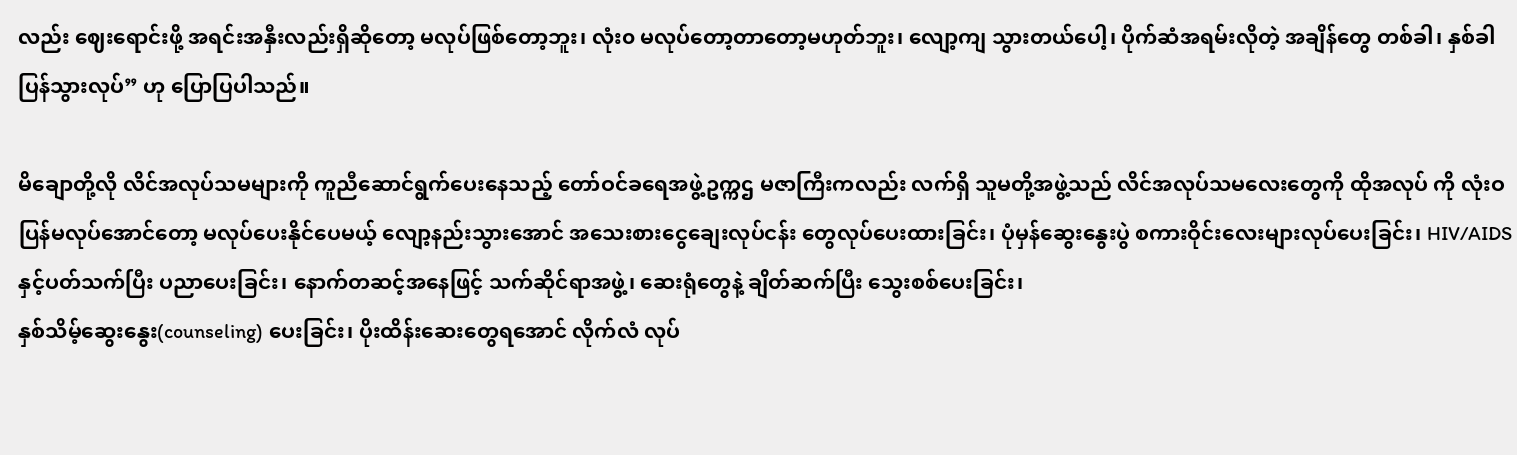လည်း ဈေးရောင်းဖို့ အရင်းအနှီးလည်းရှိဆိုတော့ မလုပ်ဖြစ်တော့ဘူး၊ လုံး၀ မလုပ်တော့တာတော့မဟုတ်ဘူး၊ လျော့ကျ သွားတယ်ပေါ့၊ ပိုက်ဆံအရမ်းလိုတဲ့ အချိန်တွေ တစ်ခါ၊ နှစ်ခါ ပြန်သွားလုပ်” ဟု ပြောပြပါသည်။

မိချောတို့လို လိင်အလုပ်သမများကို ကူညီဆောင်ရွက်ပေးနေသည့် တော်ဝင်ခရေအဖွဲ့ဥက္ကဌ မဇာကြီးကလည်း လက်ရှိ သူမတို့အဖွဲ့သည် လိင်အလုပ်သမလေးတွေကို ထိုအလုပ် ကို လုံးဝပြန်မလုပ်အောင်တော့ မလုပ်ပေးနိုင်ပေမယ့် လျော့နည်းသွားအောင် အသေးစားငွေချေးလုပ်ငန်း တွေလုပ်ပေးထားခြင်း၊ ပုံမှန်ဆွေးနွေးပွဲ စကားဝိုင်းလေးများလုပ်ပေးခြင်း၊ HIV/AIDS နှင့်ပတ်သက်ပြီး ပညာပေးခြင်း၊ နောက်တဆင့်အနေဖြင့် သက်ဆိုင်ရာအဖွဲ့၊ ဆေးရုံတွေနဲ့ ချိတ်ဆက်ပြီး သွေးစစ်ပေးခြင်း၊
နှစ်သိမ့်ဆွေးနွေး(counseling) ပေးခြင်း၊ ပိုးထိန်းဆေးတွေရအောင် လိုက်လံ လုပ်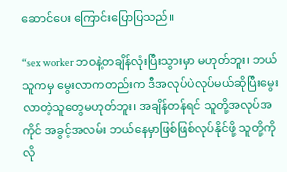ဆောင်ပေး ကြောင်းပြောပြသည်။

“sex worker ဘဝနဲ့တချိန်လုံးပြီးသွားမှာ မဟုတ်ဘူး၊ ဘယ်သူကမှ မွေးလာကတည်းက ဒီအလုပ်ပဲလုပ်မယ်ဆိုပြီးမွေးလာတဲ့သူတွေမဟုတ်ဘူး၊ အချိန်တန်ရင် သူတို့အလုပ်အကိုင် အခွင့်အလမ်း ဘယ်နေမှာဖြစ်ဖြစ်လုပ်နိုင်ဖို့ သူတို့ကို လို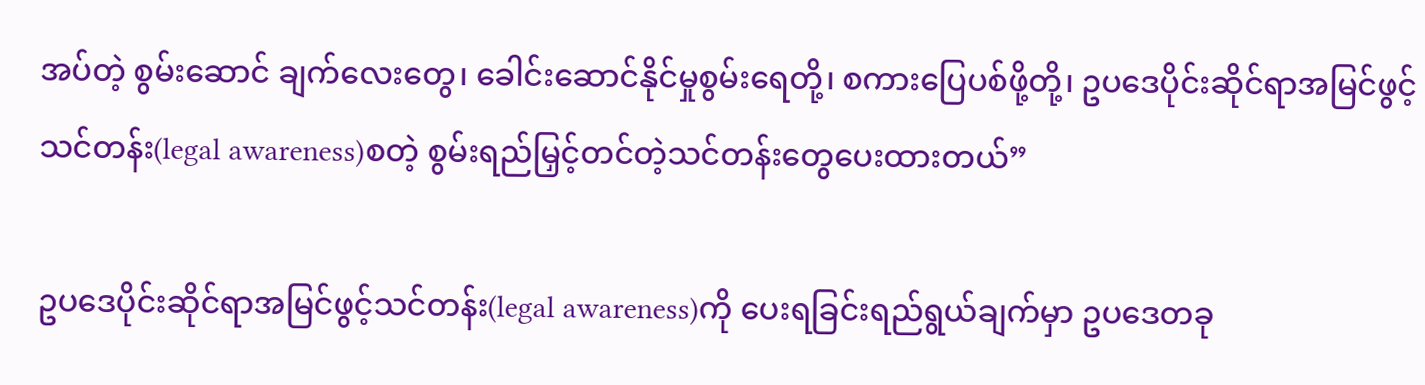အပ်တဲ့ စွမ်းဆောင် ချက်လေးတွေ၊ ခေါင်းဆောင်နိုင်မှုစွမ်းရေတို့၊ စကားပြေပစ်ဖို့တို့၊ ဥပဒေပိုင်းဆိုင်ရာအမြင်ဖွင့်သင်တန်း(legal awareness)စတဲ့ စွမ်းရည်မြှင့်တင်တဲ့သင်တန်းတွေပေးထားတယ်”

ဥပဒေပိုင်းဆိုင်ရာအမြင်ဖွင့်သင်တန်း(legal awareness)ကို ပေးရခြင်းရည်ရွယ်ချက်မှာ ဥပဒေတခု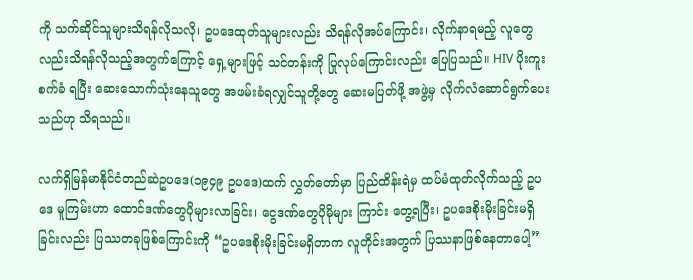ကို သက်ဆိုင်သူများသိရန်လိုသလို၊ ဥပဒေထုတ်သူများလည်း သိရန်လိုအပ်ကြောင်း၊ လိုက်နာရမည့် လူတွေလည်းသိရန်လိုသည့်အတွက်ကြောင့် ရှေ့များဖြင့် သင်တန်းကို ပြုလုပ်ကြောင်းလည်း ပြေပြသည်။ HIV ပိုးကူးစက်ခံ ရပြီး ဆေးသောက်သုံးနေသူတွေ အဖမ်းခံရလျှင်သူတို့တွေ ဆေးမပြတ်ဖို့ အဖွဲ့မှ လိုက်လံဆောင်ရွက်ပေးသည်ဟု သိရသည်။

လက်ရှိမြန်မာနိုင်ငံတည်ဆဲဥပဒေ(၁၉၄၉ ဥပဒေ)ထက် လွှတ်တော်မှာ ပြည်ထိန်းရဲမှ ထပ်မံထုတ်လိုက်သည့် ဥပဒေ မူကြမ်းဟာ ထောင်ဒဏ်တွေပိုများလာခြင်း၊ ငွေဒဏ်တွေပိုမိုများ ကြာင်း တွေ့ရပြီး၊ ဥပဒေစိုးမိုးခြင်းမရှိခြင်းလည်း ပြဿတခုဖြစ်ကြောင်းကို “ဥပဒေစိုးမိုးခြင်းမရှိတာက လူတိုင်းအတွက် ပြဿနာဖြစ်နေတာပေါ့”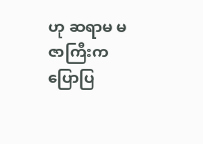ဟု ဆရာမ မဇာကြီးက ပြောပြ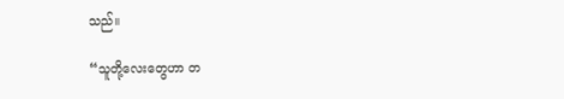သည်။

“သူတို့လေးတွေဟာ တ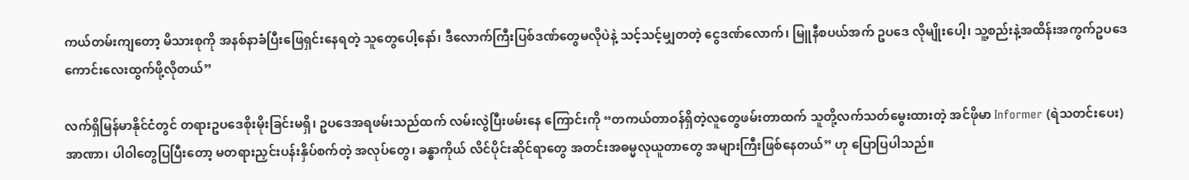ကယ်တမ်းကျတော့ မိသားစုကို အနစ်နာခံပြီးဖြေရှင်းနေရတဲ့ သူတွေပေါ့နော်၊ ဒီလောက်ကြီးပြစ်ဒဏ်တွေမလိုပဲနဲ့ သင့်သင့်မျှတတဲ့ ငွေဒဏ်လောက်၊ မြူနီစပယ်အက် ဥပဒေ လိုမျိုးပေါ့၊ သူ့စည်းနဲ့အထိန်းအကွက်ဥပဒေကောင်းလေးထွက်ဖို့လိုတယ်”

လက်ရှိမြန်မာနိုင်ငံတွင် တရားဥပဒေစိုးမိုးခြင်းမရှိ၊ ဥပဒေအရဖမ်းသည်ထက် လမ်းလွဲပြီးဖမ်းနေ ကြောင်းကို “တကယ်တာဝန်ရှိတဲ့လူတွေဖမ်းတာထက် သူတို့လက်သတ်မွေးထားတဲ့ အင်ဖိုမာ Informer (ရဲသတင်းပေး) အာဏာ၊ ပါဝါတွေပြပြီးတော့ မတရားညှင်းပန်းနှိပ်စက်တဲ့ အလုပ်တွေ၊ ခန္ဓာကိုယ် လိင်ပိုင်းဆိုင်ရာတွေ အတင်းအဓမ္မလုယူတာတွေ အများကြီးဖြစ်နေတယ်” ဟု ပြောပြပါသည်။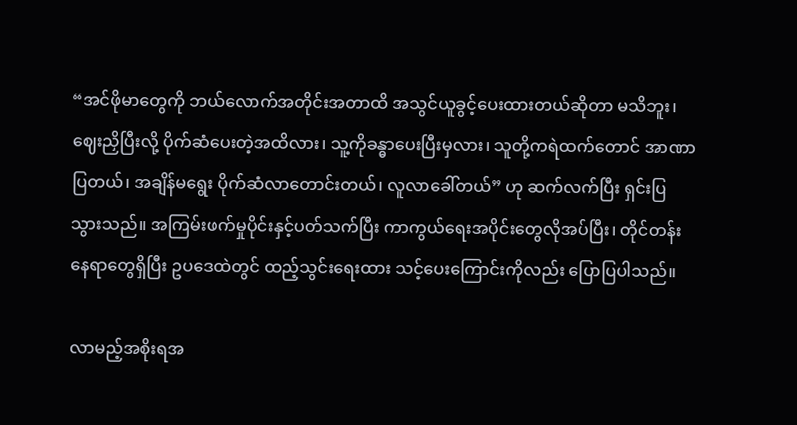“အင်ဖိုမာတွေကို ဘယ်လောက်အတိုင်းအတာထိ အသွင်ယူခွင့်ပေးထားတယ်ဆိုတာ မသိဘူး၊ ဈေးညှိပြီးလို့ ပိုက်ဆံပေးတဲ့အထိလား၊ သူ့ကိုခန္ဓာပေးပြီးမှလား၊ သူတို့ကရဲထက်တောင် အာဏာပြတယ်၊ အချိန်မရွေး ပိုက်ဆံလာတောင်းတယ်၊ လူလာခေါ်တယ်” ဟု ဆက်လက်ပြီး ရှင်းပြ သွားသည်။ အကြမ်းဖက်မှုပိုင်းနှင့်ပတ်သက်ပြီး ကာကွယ်ရေးအပိုင်းတွေလိုအပ်ပြီး၊ တိုင်တန်းနေရာတွေရှိပြီး ဥပဒေထဲတွင် ထည့်သွင်းရေးထား သင့်ပေးကြောင်းကိုလည်း ပြောပြပါသည်။

လာမည့်အစိုးရအ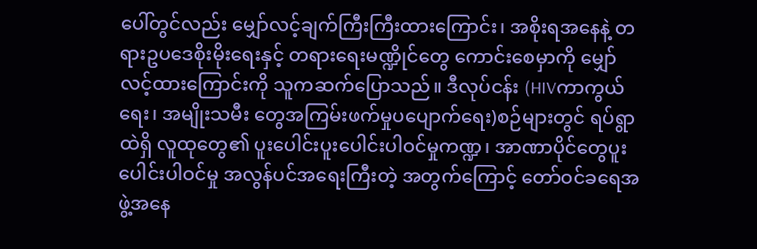ပေါ်တွင်လည်း မျှော်လင့်ချက်ကြီးကြီးထားကြောင်း၊ အစိုးရအနေနဲ့ တရားဥပဒေစိုးမိုးရေးနှင့် တရားရေးမဏ္ဍိုင်တွေ ကောင်းစေမှာကို မျှော်လင့်ထားကြောင်းကို သူကဆက်ပြောသည်။ ဒီလုပ်ငန်း (HIVကာကွယ်ရေး၊ အမျိုးသမီး တွေအကြမ်းဖက်မှုပပျောက်ရေး)စဉ်များတွင် ရပ်ရွာထဲရှိ လူထုတွေ၏ ပူးပေါင်းပူးပေါင်းပါဝင်မှုကဏ္ဍ၊ အာဏာပိုင်တွေပူးပေါင်းပါဝင်မှု အလွန်ပင်အရေးကြီးတဲ့ အတွက်ကြောင့် တော်ဝင်ခရေအဖွဲ့အနေ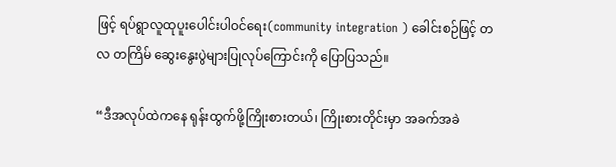ဖြင့် ရပ်ရွာလူထုပူးပေါင်းပါဝင်ရေး(community integration ) ခေါင်းစဉ်ဖြင့် တလ တကြိမ် ဆွေးနွေးပွဲများပြုလုပ်ကြောင်းကို ပြောပြသည်။

“ဒီအလုပ်ထဲကနေ ရုန်းထွက်ဖို့ကြိုးစားတယ်၊ ကြိုးစားတိုင်းမှာ အခက်အခဲ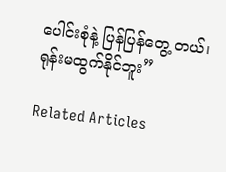ပေါင်းစုံနဲ့ ပြန်ပြန်တွေ့ တယ်၊ ရုန်းမထွက်နိုင်ဘူး”

Related Articles